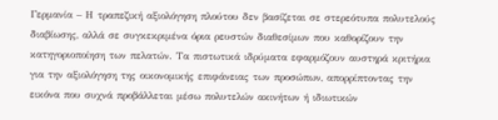Γερμανία – Η τραπεζική αξιολόγηση πλούτου δεν βασίζεται σε στερεότυπα πολυτελούς διαβίωσης, αλλά σε συγκεκριμένα όρια ρευστών διαθεσίμων που καθορίζουν την κατηγοριοποίηση των πελατών. Τα πιστωτικά ιδρύματα εφαρμόζουν αυστηρά κριτήρια για την αξιολόγηση της οικονομικής επιφάνειας των προσώπων, απορρίπτοντας την εικόνα που συχνά προβάλλεται μέσω πολυτελών ακινήτων ή ιδιωτικών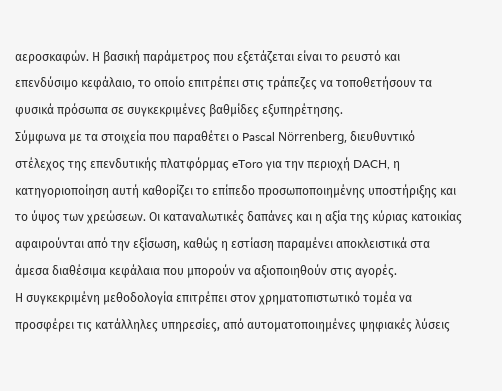αεροσκαφών. Η βασική παράμετρος που εξετάζεται είναι το ρευστό και επενδύσιμο κεφάλαιο, το οποίο επιτρέπει στις τράπεζες να τοποθετήσουν τα φυσικά πρόσωπα σε συγκεκριμένες βαθμίδες εξυπηρέτησης.
Σύμφωνα με τα στοιχεία που παραθέτει ο Pascal Nörrenberg, διευθυντικό στέλεχος της επενδυτικής πλατφόρμας eToro για την περιοχή DACH, η κατηγοριοποίηση αυτή καθορίζει το επίπεδο προσωποποιημένης υποστήριξης και το ύψος των χρεώσεων. Οι καταναλωτικές δαπάνες και η αξία της κύριας κατοικίας αφαιρούνται από την εξίσωση, καθώς η εστίαση παραμένει αποκλειστικά στα άμεσα διαθέσιμα κεφάλαια που μπορούν να αξιοποιηθούν στις αγορές.
Η συγκεκριμένη μεθοδολογία επιτρέπει στον χρηματοπιστωτικό τομέα να προσφέρει τις κατάλληλες υπηρεσίες, από αυτοματοποιημένες ψηφιακές λύσεις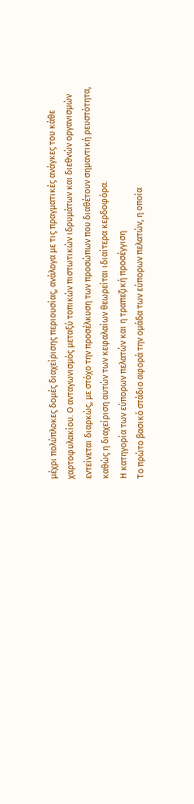μέχρι πολύπλοκες δομές διαχείρισης περιουσίας, ανάλογα με τις πραγματικές ανάγκες του κάθε χαρτοφυλακίου. Ο ανταγωνισμός μεταξύ τοπικών πιστωτικών ιδρυμάτων και διεθνών οργανισμών εντείνεται διαρκώς, με στόχο την προσέλκυση των προσώπων που διαθέτουν σημαντική ρευστότητα, καθώς η διαχείριση αυτών των κεφαλαίων θεωρείται ιδιαίτερα κερδοφόρα.
Η κατηγορία των εύπορων πελατών και η τραπεζική προσέγγιση
Το πρώτο βασικό στάδιο αφορά την ομάδα των εύπορων πελατών, η οποία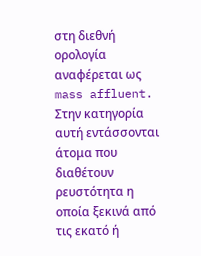στη διεθνή ορολογία αναφέρεται ως mass affluent. Στην κατηγορία αυτή εντάσσονται άτομα που διαθέτουν ρευστότητα η οποία ξεκινά από τις εκατό ή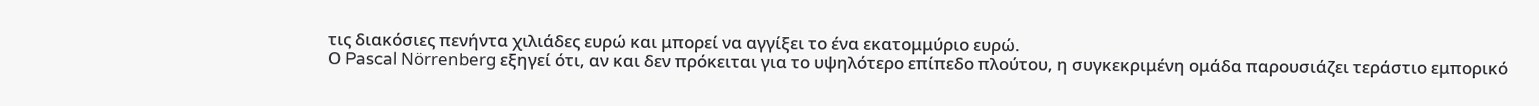τις διακόσιες πενήντα χιλιάδες ευρώ και μπορεί να αγγίξει το ένα εκατομμύριο ευρώ.
Ο Pascal Nörrenberg εξηγεί ότι, αν και δεν πρόκειται για το υψηλότερο επίπεδο πλούτου, η συγκεκριμένη ομάδα παρουσιάζει τεράστιο εμπορικό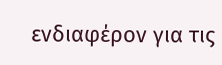ενδιαφέρον για τις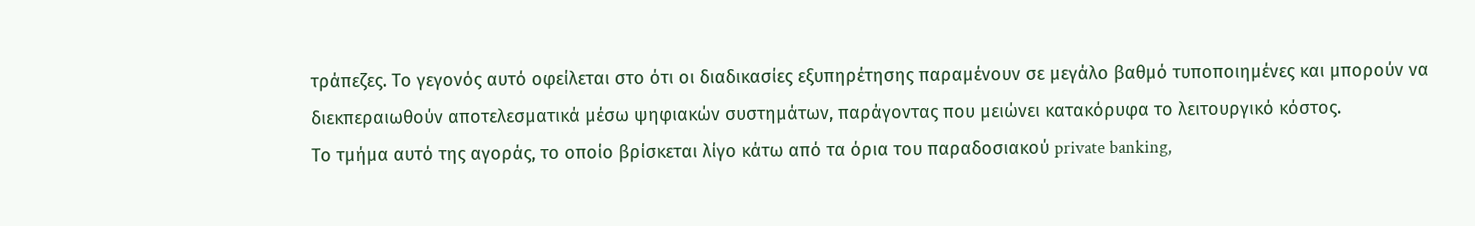τράπεζες. Το γεγονός αυτό οφείλεται στο ότι οι διαδικασίες εξυπηρέτησης παραμένουν σε μεγάλο βαθμό τυποποιημένες και μπορούν να διεκπεραιωθούν αποτελεσματικά μέσω ψηφιακών συστημάτων, παράγοντας που μειώνει κατακόρυφα το λειτουργικό κόστος.
Το τμήμα αυτό της αγοράς, το οποίο βρίσκεται λίγο κάτω από τα όρια του παραδοσιακού private banking,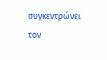συγκεντρώνει τον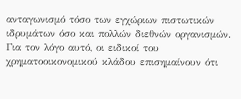ανταγωνισμό τόσο των εγχώριων πιστωτικών ιδρυμάτων όσο και πολλών διεθνών οργανισμών.
Για τον λόγο αυτό, οι ειδικοί του χρηματοοικονομικού κλάδου επισημαίνουν ότι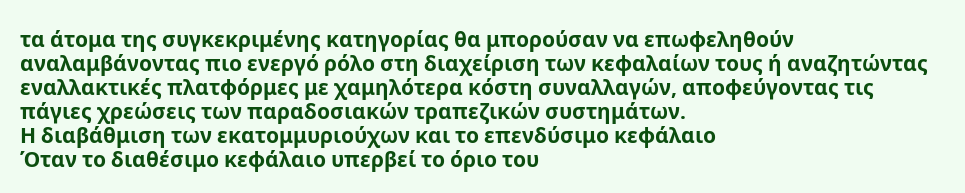τα άτομα της συγκεκριμένης κατηγορίας θα μπορούσαν να επωφεληθούν αναλαμβάνοντας πιο ενεργό ρόλο στη διαχείριση των κεφαλαίων τους ή αναζητώντας εναλλακτικές πλατφόρμες με χαμηλότερα κόστη συναλλαγών, αποφεύγοντας τις πάγιες χρεώσεις των παραδοσιακών τραπεζικών συστημάτων.
Η διαβάθμιση των εκατομμυριούχων και το επενδύσιμο κεφάλαιο
Όταν το διαθέσιμο κεφάλαιο υπερβεί το όριο του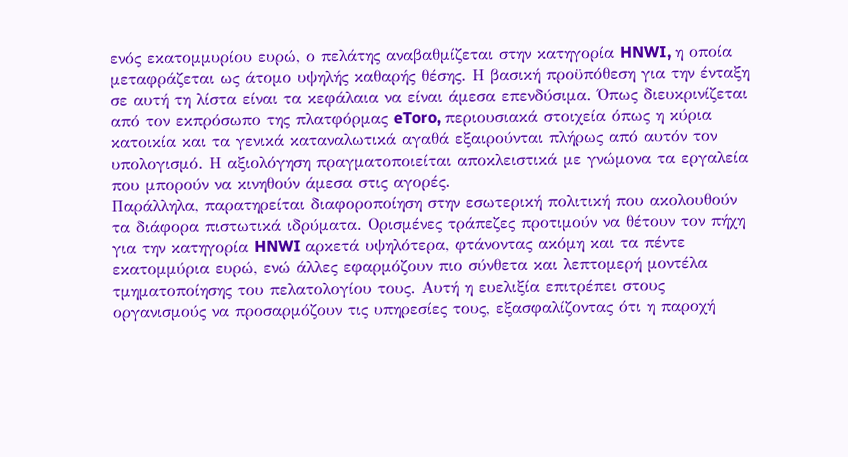ενός εκατομμυρίου ευρώ, ο πελάτης αναβαθμίζεται στην κατηγορία HNWI, η οποία μεταφράζεται ως άτομο υψηλής καθαρής θέσης. Η βασική προϋπόθεση για την ένταξη σε αυτή τη λίστα είναι τα κεφάλαια να είναι άμεσα επενδύσιμα. Όπως διευκρινίζεται από τον εκπρόσωπο της πλατφόρμας eToro, περιουσιακά στοιχεία όπως η κύρια κατοικία και τα γενικά καταναλωτικά αγαθά εξαιρούνται πλήρως από αυτόν τον υπολογισμό. Η αξιολόγηση πραγματοποιείται αποκλειστικά με γνώμονα τα εργαλεία που μπορούν να κινηθούν άμεσα στις αγορές.
Παράλληλα, παρατηρείται διαφοροποίηση στην εσωτερική πολιτική που ακολουθούν τα διάφορα πιστωτικά ιδρύματα. Ορισμένες τράπεζες προτιμούν να θέτουν τον πήχη για την κατηγορία HNWI αρκετά υψηλότερα, φτάνοντας ακόμη και τα πέντε εκατομμύρια ευρώ, ενώ άλλες εφαρμόζουν πιο σύνθετα και λεπτομερή μοντέλα τμηματοποίησης του πελατολογίου τους. Αυτή η ευελιξία επιτρέπει στους οργανισμούς να προσαρμόζουν τις υπηρεσίες τους, εξασφαλίζοντας ότι η παροχή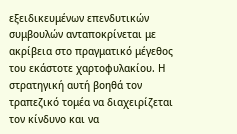εξειδικευμένων επενδυτικών συμβουλών ανταποκρίνεται με ακρίβεια στο πραγματικό μέγεθος του εκάστοτε χαρτοφυλακίου. Η στρατηγική αυτή βοηθά τον τραπεζικό τομέα να διαχειρίζεται τον κίνδυνο και να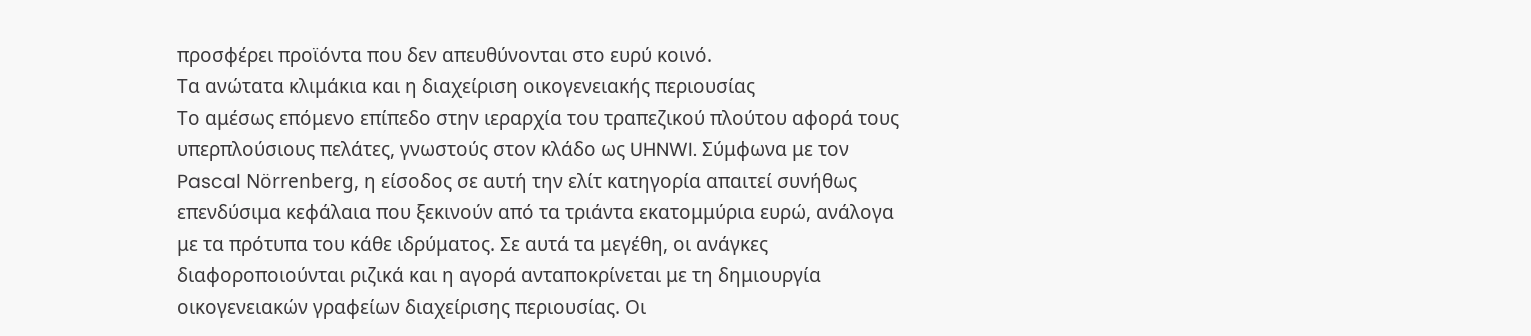προσφέρει προϊόντα που δεν απευθύνονται στο ευρύ κοινό.
Τα ανώτατα κλιμάκια και η διαχείριση οικογενειακής περιουσίας
Το αμέσως επόμενο επίπεδο στην ιεραρχία του τραπεζικού πλούτου αφορά τους υπερπλούσιους πελάτες, γνωστούς στον κλάδο ως UHNWI. Σύμφωνα με τον Pascal Nörrenberg, η είσοδος σε αυτή την ελίτ κατηγορία απαιτεί συνήθως επενδύσιμα κεφάλαια που ξεκινούν από τα τριάντα εκατομμύρια ευρώ, ανάλογα με τα πρότυπα του κάθε ιδρύματος. Σε αυτά τα μεγέθη, οι ανάγκες διαφοροποιούνται ριζικά και η αγορά ανταποκρίνεται με τη δημιουργία οικογενειακών γραφείων διαχείρισης περιουσίας. Οι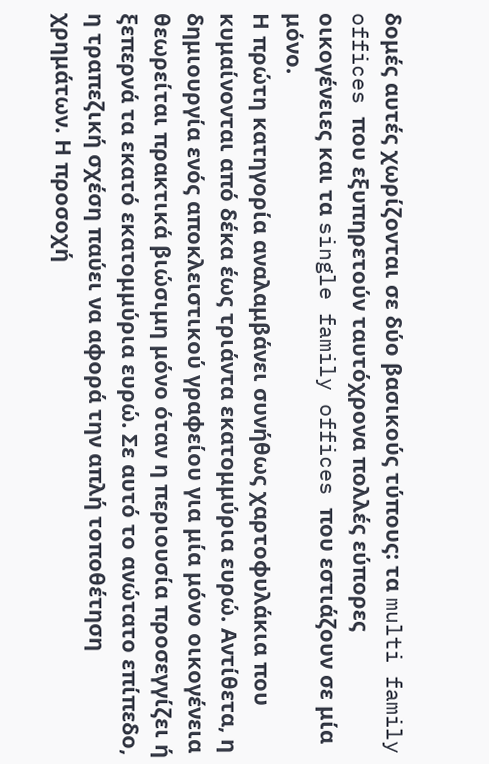δομές αυτές χωρίζονται σε δύο βασικούς τύπους: τα multi family offices που εξυπηρετούν ταυτόχρονα πολλές εύπορες οικογένειες και τα single family offices που εστιάζουν σε μία μόνο.
Η πρώτη κατηγορία αναλαμβάνει συνήθως χαρτοφυλάκια που κυμαίνονται από δέκα έως τριάντα εκατομμύρια ευρώ. Αντίθετα, η δημιουργία ενός αποκλειστικού γραφείου για μία μόνο οικογένεια θεωρείται πρακτικά βιώσιμη μόνο όταν η περιουσία προσεγγίζει ή ξεπερνά τα εκατό εκατομμύρια ευρώ. Σε αυτό το ανώτατο επίπεδο, η τραπεζική σχέση παύει να αφορά την απλή τοποθέτηση χρημάτων. Η προσοχή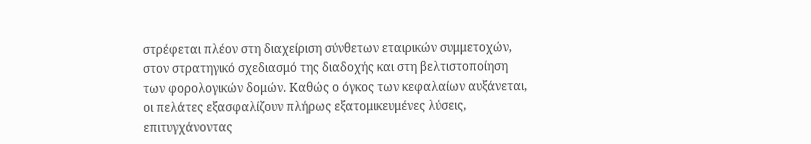στρέφεται πλέον στη διαχείριση σύνθετων εταιρικών συμμετοχών, στον στρατηγικό σχεδιασμό της διαδοχής και στη βελτιστοποίηση των φορολογικών δομών. Καθώς ο όγκος των κεφαλαίων αυξάνεται, οι πελάτες εξασφαλίζουν πλήρως εξατομικευμένες λύσεις, επιτυγχάνοντας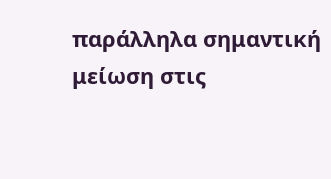παράλληλα σημαντική μείωση στις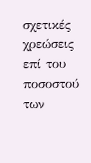σχετικές χρεώσεις επί του ποσοστού των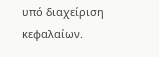υπό διαχείριση κεφαλαίων.